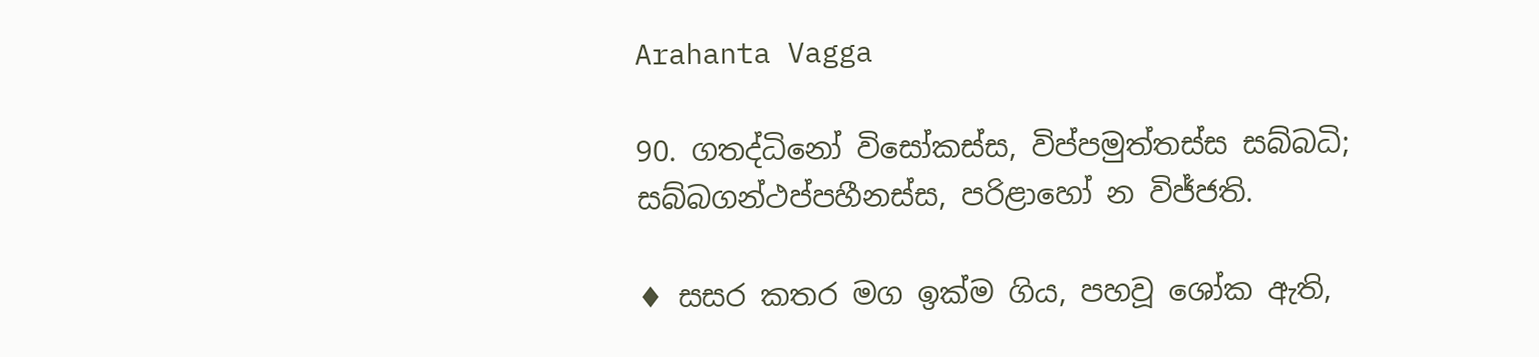Arahanta Vagga

90. ගතද්‌ධිනෝ විසෝකස්‌ස, විප්‌පමුත්‌තස්‌ස සබ්‌බධි;
සබ්‌බගන්‌ථප්‌පහීනස්‌ස, පරිළාහෝ න විජ්‌ජති.

♦ සසර කතර මග ඉක්ම ගිය, පහවූ ශෝක ඇති,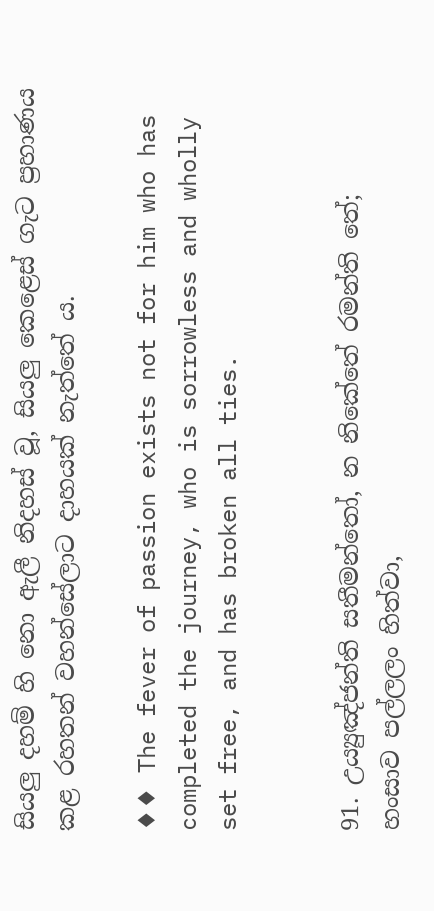සියලු දහම් හි නො ඇලී නිදහස් වූ, සියලු කෙළෙස් ගැට ප්‍රහාණය කළ රහතන් වහන්සේලාට දාහයක් නැත්තේ ය.

♦♦ The fever of passion exists not for him who has completed the journey, who is sorrowless and wholly set free, and has broken all ties.


91. උය්‍යුඤ්‌ජන්‌ති සතීමන්‌තෝ, න නිකේතේ රමන්‌ති තේ;
හංසාව පල්‌ලලං හිත්‌වා,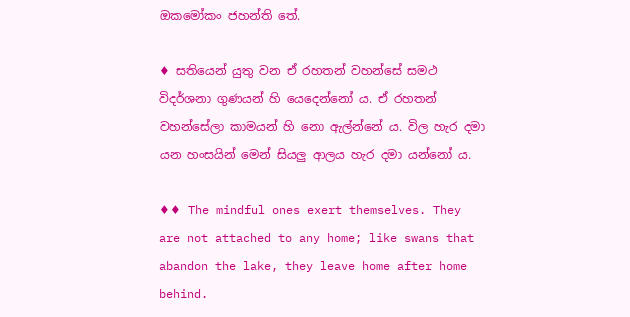ඔකමෝකං ජහන්‌ති තේ.

♦ සතියෙන් යුතු වන ඒ රහතන් වහන්සේ සමථ විදර්ශනා ගුණයන් හි යෙදෙන්නෝ ය. ඒ රහතන් වහන්සේලා කාමයන් හි නො ඇල්න්නේ ය. විල හැර දමා යන හංසයින් මෙන් සියලු ආලය හැර දමා යන්නෝ ය.

♦♦ The mindful ones exert themselves. They are not attached to any home; like swans that abandon the lake, they leave home after home behind.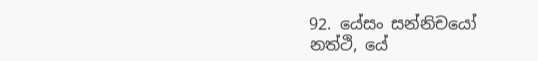92. යේසං සන්‌නිචයෝ නත්‌ථි, යේ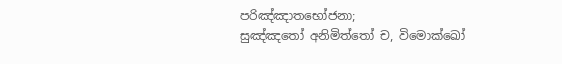පරිඤ්‌ඤාතභෝජනා;
සුඤ්‌ඤතෝ අනිමිත්‌තෝ ච, විමොක්‌ඛෝ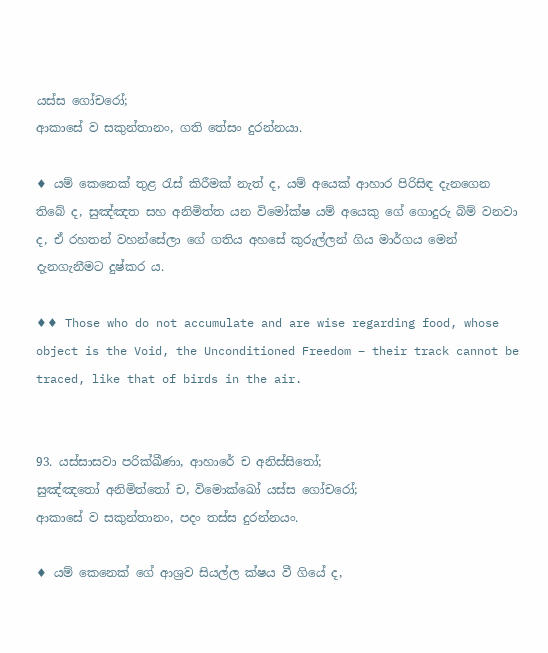යස්ස ගෝචරෝ;
ආකාසේ ව සකුන්‌තානං, ගති තේසං දුරන්‌නයා.

♦ යම් කෙනෙක් තුළ රැස් කිරීමක් නැත් ද, යම් අයෙක් ආහාර පිරිසිඳ දැනගෙන තිබේ ද, සුඤ්ඤත සහ අනිමිත්ත යන විමෝක්ෂ යම් අයෙකු ගේ ගොදුරු බිම් වනවා ද, ඒ රහතන් වහන්සේලා ගේ ගතිය අහසේ කුරුල්ලන් ගිය මාර්ගය මෙන් දැනගැනීමට දුෂ්කර ය.

♦♦ Those who do not accumulate and are wise regarding food, whose object is the Void, the Unconditioned Freedom – their track cannot be traced, like that of birds in the air.


93. යස්‌සාසවා පරික්‌ඛීණා, ආහාරේ ච අනිස්‌සිතෝ;
සුඤ්‌ඤතෝ අනිමිත්‌තෝ ච, විමොක්‌ඛෝ යස්‌ස ගෝචරෝ;
ආකාසේ ව සකුන්‌තානං, පදං තස්‌ස දුරන්‌නයං.

♦ යම් කෙනෙක් ගේ ආශ්‍රව සියල්ල ක්ෂය වී ගියේ ද,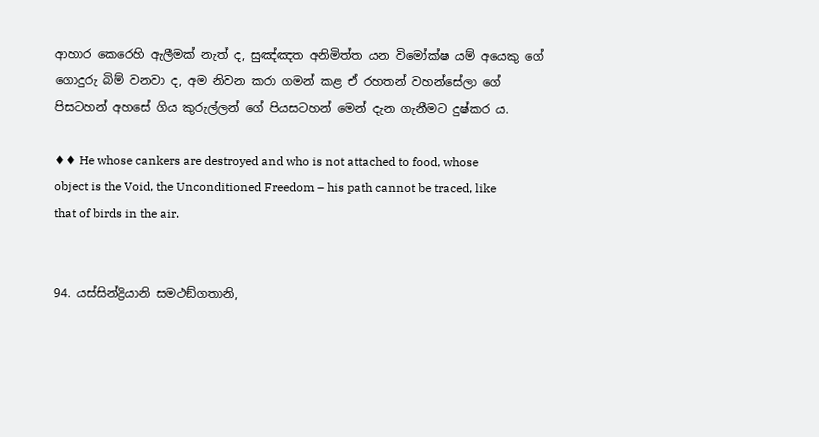ආහාර කෙරෙහි ඇලීමක් නැත් ද, සුඤ්ඤත අනිමිත්ත යන විමෝක්ෂ යම් අයෙකු ගේ ගොදුරු බිම් වනවා ද, අම නිවන කරා ගමන් කළ ඒ රහතන් වහන්සේලා ගේ පිසටහන් අහසේ ගිය කුරුල්ලන් ගේ පියසටහන් මෙන් දැන ගැනීමට දුෂ්කර ය.

♦♦ He whose cankers are destroyed and who is not attached to food, whose object is the Void, the Unconditioned Freedom – his path cannot be traced, like that of birds in the air.


94. යස්‌සින්‌ද්‍රියානි සමථඞ්‌ගතානි,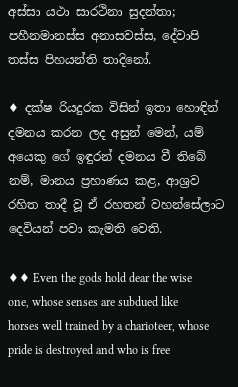අස්‌සා යථා සාරථිනා සුදන්‌තා;
පහීනමානස්‌ස අනාසවස්‌ස, දේවාපි තස්‌ස පිහයන්‌ති තාදිනෝ.

♦ දක්ෂ රියදුරක විසින් ඉතා හොඳින් දමනය කරන ලද අසුන් මෙන්, යම් අයෙකු ගේ ඉඳුරන් දමනය වී තිබේ නම්, මානය ප්‍රහාණය කළ, ආශ්‍රව රහිත තාදී වූ ඒ රහතන් වහන්සේලාට දෙවියන් පවා කැමති වෙති.

♦♦ Even the gods hold dear the wise one, whose senses are subdued like horses well trained by a charioteer, whose pride is destroyed and who is free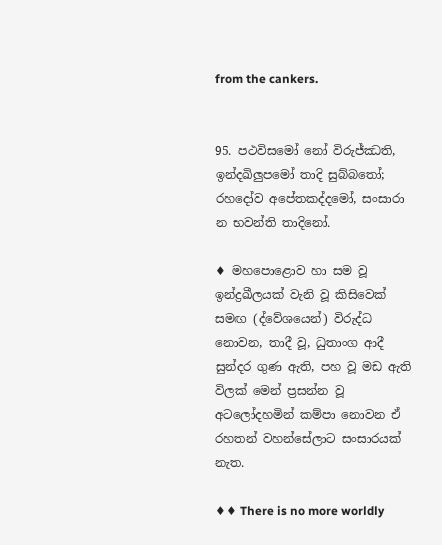from the cankers.


95. පථවිසමෝ නෝ විරුජ්‌ඣති, ඉන්‌දඛිලුපමෝ තාදි සුබ්‌බතෝ;
රහදෝව අපේතකද්‌දමෝ, සංසාරා න භවන්‌ති තාදිනෝ.

♦ මහපොළොව හා සම වූ ඉන්ද්‍රඛීලයක් වැනි වූ කිසිවෙක් සමඟ (ද්වේශයෙන්) විරුද්ධ නොවන, තාදී වූ, ධුතාංග ආදී සුන්දර ගුණ ඇති, පහ වූ මඩ ඇති විලක් මෙන් ප්‍රසන්න වූ අටලෝදහමින් කම්පා නොවන ඒ රහතන් වහන්සේලාට සංසාරයක් නැත.

♦♦ There is no more worldly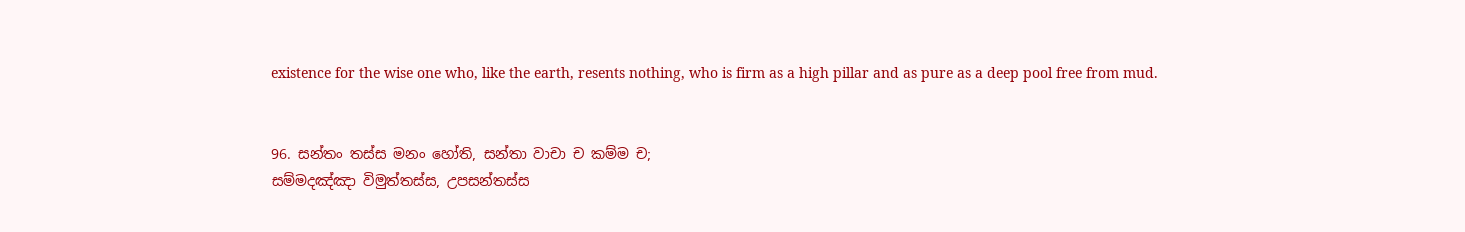existence for the wise one who, like the earth, resents nothing, who is firm as a high pillar and as pure as a deep pool free from mud.


96. සන්‌තං තස්‌ස මනං හෝති, සන්‌තා වාචා ච කම්‌ම ච;
සම්‌මදඤ්‌ඤා විමුත්‌තස්‌ස, උපසන්‌තස්‌ස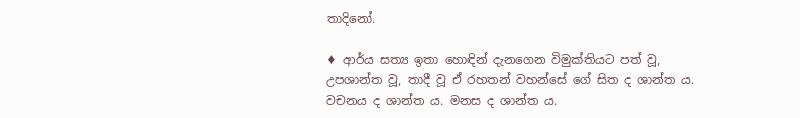තාදිනෝ.

♦ ආර්ය සත්‍ය ඉතා හොඳින් දැනගෙන විමුක්තියට පත් වූ, උපශාන්ත වූ, තාදී වූ ඒ රහතන් වහන්සේ ගේ සිත ද ශාන්ත ය. වචනය ද ශාන්ත ය. මනස ද ශාන්ත ය.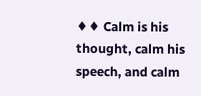♦♦ Calm is his thought, calm his speech, and calm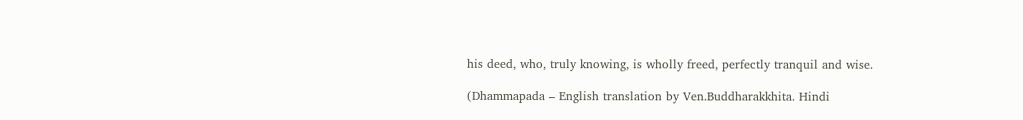his deed, who, truly knowing, is wholly freed, perfectly tranquil and wise.

(Dhammapada – English translation by Ven.Buddharakkhita. Hindi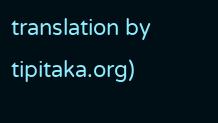translation by tipitaka.org)